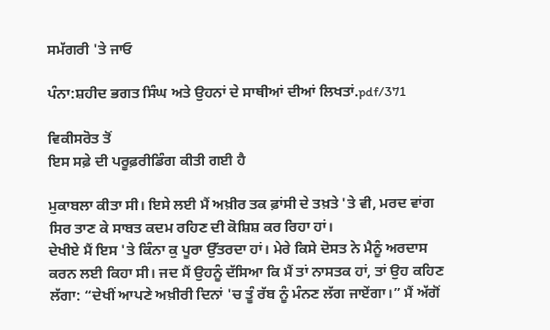ਸਮੱਗਰੀ 'ਤੇ ਜਾਓ

ਪੰਨਾ:ਸ਼ਹੀਦ ਭਗਤ ਸਿੰਘ ਅਤੇ ਉਹਨਾਂ ਦੇ ਸਾਥੀਆਂ ਦੀਆਂ ਲਿਖਤਾਂ.pdf/371

ਵਿਕੀਸਰੋਤ ਤੋਂ
ਇਸ ਸਫ਼ੇ ਦੀ ਪਰੂਫ਼ਰੀਡਿੰਗ ਕੀਤੀ ਗਈ ਹੈ

ਮੁਕਾਬਲਾ ਕੀਤਾ ਸੀ। ਇਸੇ ਲਈ ਮੈਂ ਅਖ਼ੀਰ ਤਕ ਫ਼ਾਂਸੀ ਦੇ ਤਖ਼ਤੇ 'ਤੇ ਵੀ, ਮਰਦ ਵਾਂਗ ਸਿਰ ਤਾਣ ਕੇ ਸਾਬਤ ਕਦਮ ਰਹਿਣ ਦੀ ਕੋਸ਼ਿਸ਼ ਕਰ ਰਿਹਾ ਹਾਂ।
ਦੇਖੀਏ ਮੈਂ ਇਸ 'ਤੇ ਕਿੰਨਾ ਕੁ ਪੂਰਾ ਉੱਤਰਦਾ ਹਾਂ। ਮੇਰੇ ਕਿਸੇ ਦੋਸਤ ਨੇ ਮੈਨੂੰ ਅਰਦਾਸ ਕਰਨ ਲਈ ਕਿਹਾ ਸੀ। ਜਦ ਮੈਂ ਉਹਨੂੰ ਦੱਸਿਆ ਕਿ ਮੈਂ ਤਾਂ ਨਾਸਤਕ ਹਾਂ, ਤਾਂ ਉਹ ਕਹਿਣ ਲੱਗਾ: “ਦੇਖੀਂ ਆਪਣੇ ਅਖ਼ੀਰੀ ਦਿਨਾਂ 'ਚ ਤੂੰ ਰੱਬ ਨੂੰ ਮੰਨਣ ਲੱਗ ਜਾਏਂਗਾ।” ਮੈਂ ਅੱਗੋਂ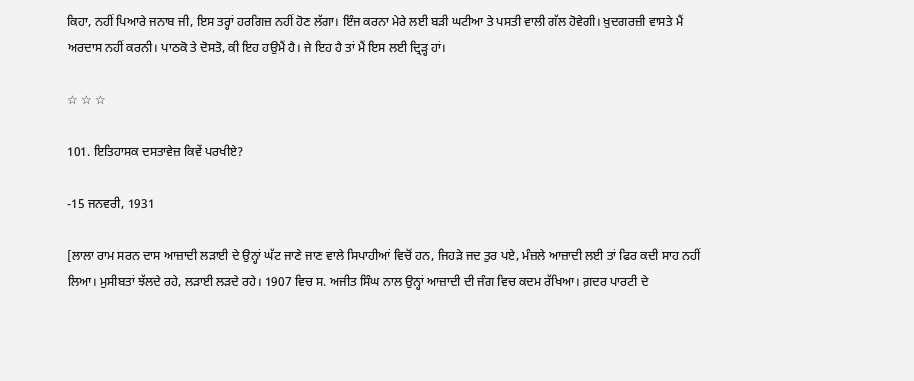ਕਿਹਾ, ਨਹੀਂ ਪਿਆਰੇ ਜਨਾਬ ਜੀ, ਇਸ ਤਰ੍ਹਾਂ ਹਰਗਿਜ਼ ਨਹੀਂ ਹੋਣ ਲੱਗਾ। ਇੰਜ ਕਰਨਾ ਮੇਰੇ ਲਈ ਬੜੀ ਘਟੀਆ ਤੇ ਪਸਤੀ ਵਾਲੀ ਗੱਲ ਹੋਵੇਗੀ। ਖ਼ੁਦਗਰਜ਼ੀ ਵਾਸਤੇ ਮੈਂ ਅਰਦਾਸ ਨਹੀਂ ਕਰਨੀ। ਪਾਠਕੋ ਤੇ ਦੋਸਤੋ, ਕੀ ਇਹ ਹਉਮੈਂ ਹੈ। ਜੇ ਇਹ ਹੈ ਤਾਂ ਮੈਂ ਇਸ ਲਈ ਦ੍ਰਿੜ੍ਹ ਹਾਂ।

☆ ☆ ☆

101. ਇਤਿਹਾਸਕ ਦਸਤਾਵੇਜ਼ ਕਿਵੇਂ ਪਰਖੀਏ?

-15 ਜਨਵਰੀ, 1931

[ਲਾਲਾ ਰਾਮ ਸਰਨ ਦਾਸ ਆਜ਼ਾਦੀ ਲੜਾਈ ਦੇ ਉਨ੍ਹਾਂ ਘੱਟ ਜਾਣੇ ਜਾਣ ਵਾਲੇ ਸਿਪਾਹੀਆਂ ਵਿਚੋਂ ਹਨ, ਜਿਹੜੇ ਜਦ ਤੁਰ ਪਏ, ਮੰਜ਼ਲੇ ਆਜ਼ਾਦੀ ਲਈ ਤਾਂ ਫਿਰ ਕਦੀ ਸਾਹ ਨਹੀਂ ਲਿਆ। ਮੁਸੀਬਤਾਂ ਝੱਲਦੇ ਰਹੇ, ਲੜਾਈ ਲੜਦੇ ਰਹੇ। 1907 ਵਿਚ ਸ. ਅਜੀਤ ਸਿੰਘ ਨਾਲ ਉਨ੍ਹਾਂ ਆਜ਼ਾਦੀ ਦੀ ਜੰਗ ਵਿਚ ਕਦਮ ਰੱਖਿਆ। ਗ਼ਦਰ ਪਾਰਟੀ ਦੇ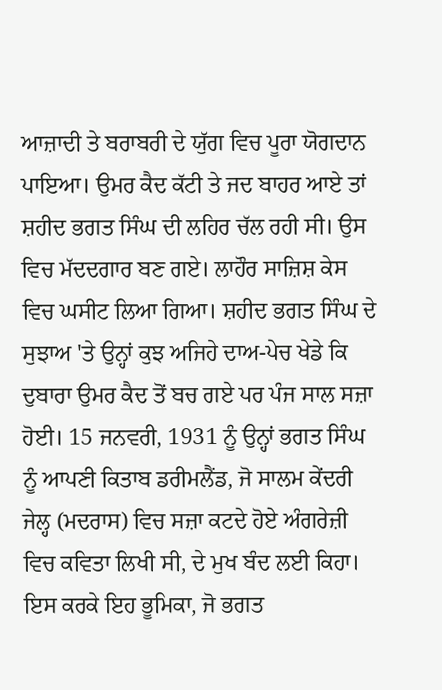ਆਜ਼ਾਦੀ ਤੇ ਬਰਾਬਰੀ ਦੇ ਯੁੱਗ ਵਿਚ ਪੂਰਾ ਯੋਗਦਾਨ ਪਾਇਆ। ਉਮਰ ਕੈਦ ਕੱਟੀ ਤੇ ਜਦ ਬਾਹਰ ਆਏ ਤਾਂ ਸ਼ਹੀਦ ਭਗਤ ਸਿੰਘ ਦੀ ਲਹਿਰ ਚੱਲ ਰਹੀ ਸੀ। ਉਸ ਵਿਚ ਮੱਦਦਗਾਰ ਬਣ ਗਏ। ਲਾਹੌਰ ਸਾਜ਼ਿਸ਼ ਕੇਸ ਵਿਚ ਘਸੀਟ ਲਿਆ ਗਿਆ। ਸ਼ਹੀਦ ਭਗਤ ਸਿੰਘ ਦੇ ਸੁਝਾਅ 'ਤੇ ਉਨ੍ਹਾਂ ਕੁਝ ਅਜਿਹੇ ਦਾਅ-ਪੇਚ ਖੇਡੇ ਕਿ ਦੁਬਾਰਾ ਉਮਰ ਕੈਦ ਤੋਂ ਬਚ ਗਏ ਪਰ ਪੰਜ ਸਾਲ ਸਜ਼ਾ ਹੋਈ। 15 ਜਨਵਰੀ, 1931 ਨੂੰ ਉਨ੍ਹਾਂ ਭਗਤ ਸਿੰਘ ਨੂੰ ਆਪਣੀ ਕਿਤਾਬ ਡਰੀਮਲੈਂਡ, ਜੋ ਸਾਲਮ ਕੇਂਦਰੀ ਜੇਲ੍ਹ (ਮਦਰਾਸ) ਵਿਚ ਸਜ਼ਾ ਕਟਦੇ ਹੋਏ ਅੰਗਰੇਜ਼ੀ ਵਿਚ ਕਵਿਤਾ ਲਿਖੀ ਸੀ, ਦੇ ਮੁਖ ਬੰਦ ਲਈ ਕਿਹਾ। ਇਸ ਕਰਕੇ ਇਹ ਭੂਮਿਕਾ, ਜੋ ਭਗਤ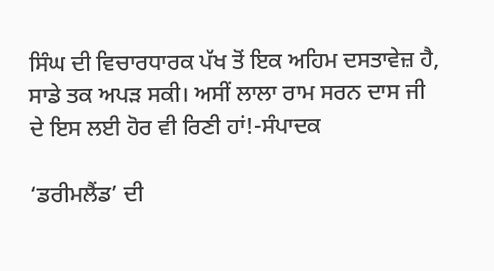ਸਿੰਘ ਦੀ ਵਿਚਾਰਧਾਰਕ ਪੱਖ ਤੋਂ ਇਕ ਅਹਿਮ ਦਸਤਾਵੇਜ਼ ਹੈ, ਸਾਡੇ ਤਕ ਅਪੜ ਸਕੀ। ਅਸੀਂ ਲਾਲਾ ਰਾਮ ਸਰਨ ਦਾਸ ਜੀ ਦੇ ਇਸ ਲਈ ਹੋਰ ਵੀ ਰਿਣੀ ਹਾਂ!-ਸੰਪਾਦਕ

‘ਡਰੀਮਲੈਂਡ’ ਦੀ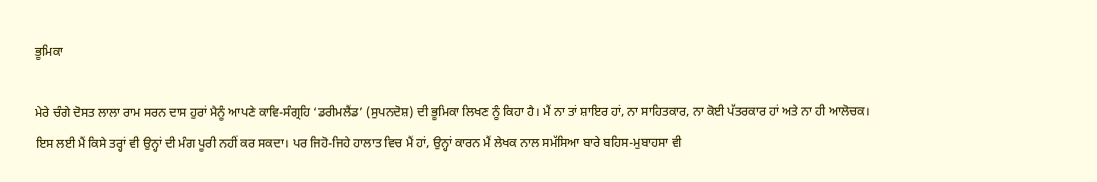ਭੂਮਿਕਾ

ਮੇਰੇ ਚੰਗੇ ਦੋਸਤ ਲਾਲਾ ਰਾਮ ਸਰਨ ਦਾਸ ਹੁਰਾਂ ਮੈਨੂੰ ਆਪਣੇ ਕਾਵਿ-ਸੰਗ੍ਰਹਿ ‘ਡਰੀਮਲੈਂਡ’ (ਸੁਪਨਦੋਸ਼) ਦੀ ਭੂਮਿਕਾ ਲਿਖਣ ਨੂੰ ਕਿਹਾ ਹੈ। ਮੈਂ ਨਾ ਤਾਂ ਸ਼ਾਇਰ ਹਾਂ, ਨਾ ਸਾਹਿਤਕਾਰ, ਨਾ ਕੋਈ ਪੱਤਰਕਾਰ ਹਾਂ ਅਤੇ ਨਾ ਹੀ ਆਲੋਚਕ। ਇਸ ਲਈ ਮੈਂ ਕਿਸੇ ਤਰ੍ਹਾਂ ਵੀ ਉਨ੍ਹਾਂ ਦੀ ਮੰਗ ਪੂਰੀ ਨਹੀਂ ਕਰ ਸਕਦਾ। ਪਰ ਜਿਹੋ-ਜਿਹੇ ਹਾਲਾਤ ਵਿਚ ਮੈਂ ਹਾਂ, ਉਨ੍ਹਾਂ ਕਾਰਨ ਮੈਂ ਲੇਖਕ ਨਾਲ ਸਮੱਸਿਆ ਬਾਰੇ ਬਹਿਸ-ਮੁਬਾਹਸਾ ਵੀ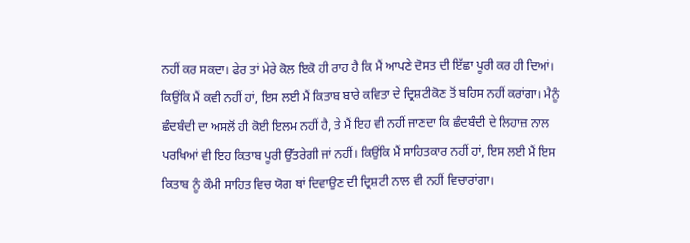ਨਹੀਂ ਕਰ ਸਕਦਾ। ਫੇਰ ਤਾਂ ਮੇਰੇ ਕੋਲ ਇਕੋ ਹੀ ਰਾਹ ਹੈ ਕਿ ਮੈਂ ਆਪਣੇ ਦੋਸਤ ਦੀ ਇੱਛਾ ਪੂਰੀ ਕਰ ਹੀ ਦਿਆਂ।
ਕਿਉਂਕਿ ਮੈਂ ਕਵੀ ਨਹੀਂ ਹਾਂ, ਇਸ ਲਈ ਮੈਂ ਕਿਤਾਬ ਬਾਰੇ ਕਵਿਤਾ ਦੇ ਦ੍ਰਿਸ਼ਟੀਕੋਣ ਤੋਂ ਬਹਿਸ ਨਹੀਂ ਕਰਾਂਗਾ। ਮੈਨੂੰ ਛੰਦਬੰਦੀ ਦਾ ਅਸਲੋਂ ਹੀ ਕੋਈ ਇਲਮ ਨਹੀਂ ਹੈ, ਤੇ ਮੈਂ ਇਹ ਵੀ ਨਹੀਂ ਜਾਣਦਾ ਕਿ ਛੰਦਬੰਦੀ ਦੇ ਲਿਹਾਜ਼ ਨਾਲ ਪਰਖਿਆਂ ਵੀ ਇਹ ਕਿਤਾਬ ਪੂਰੀ ਉੱਤਰੇਗੀ ਜਾਂ ਨਹੀਂ। ਕਿਉਂਕਿ ਮੈਂ ਸਾਹਿਤਕਾਰ ਨਹੀਂ ਹਾਂ, ਇਸ ਲਈ ਮੈਂ ਇਸ ਕਿਤਾਬ ਨੂੰ ਕੌਮੀ ਸਾਹਿਤ ਵਿਚ ਯੋਗ ਥਾਂ ਦਿਵਾਉਣ ਦੀ ਦ੍ਰਿਸ਼ਟੀ ਨਾਲ ਵੀ ਨਹੀਂ ਵਿਚਾਰਾਂਗਾ।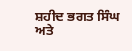ਸ਼ਹੀਦ ਭਗਤ ਸਿੰਘ ਅਤੇ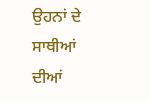ਉਹਨਾਂ ਦੇ ਸਾਥੀਆਂ ਦੀਆਂ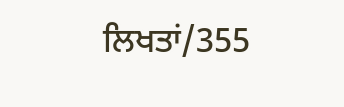ਲਿਖਤਾਂ/355